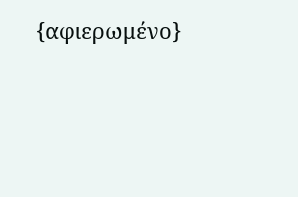{αφιερωμένο}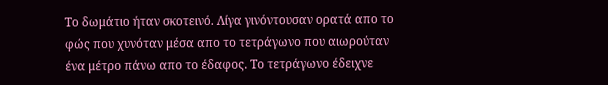Το δωμάτιο ήταν σκοτεινό. Λίγα γινόντουσαν ορατά απο το φώς που χυνόταν μέσα απο το τετράγωνο που αιωρούταν ένα μέτρο πάνω απο το έδαφος. Το τετράγωνο έδειχνε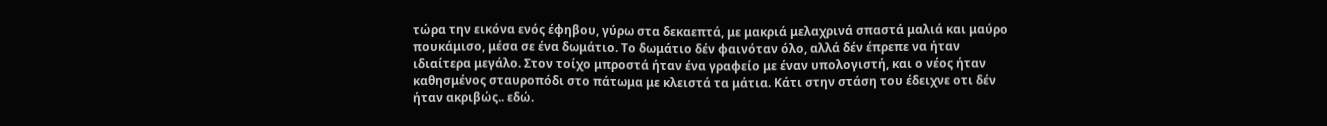τώρα την εικόνα ενός έφηβου, γύρω στα δεκαεπτά, με μακριά μελαχρινά σπαστά μαλιά και μαύρο πουκάμισο, μέσα σε ένα δωμάτιο. Το δωμάτιο δέν φαινόταν όλο, αλλά δέν έπρεπε να ήταν ιδιαίτερα μεγάλο. Στον τοίχο μπροστά ήταν ένα γραφείο με έναν υπολογιστή, και ο νέος ήταν καθησμένος σταυροπόδι στο πάτωμα με κλειστά τα μάτια. Κάτι στην στάση του έδειχνε οτι δέν ήταν ακριβώς.. εδώ.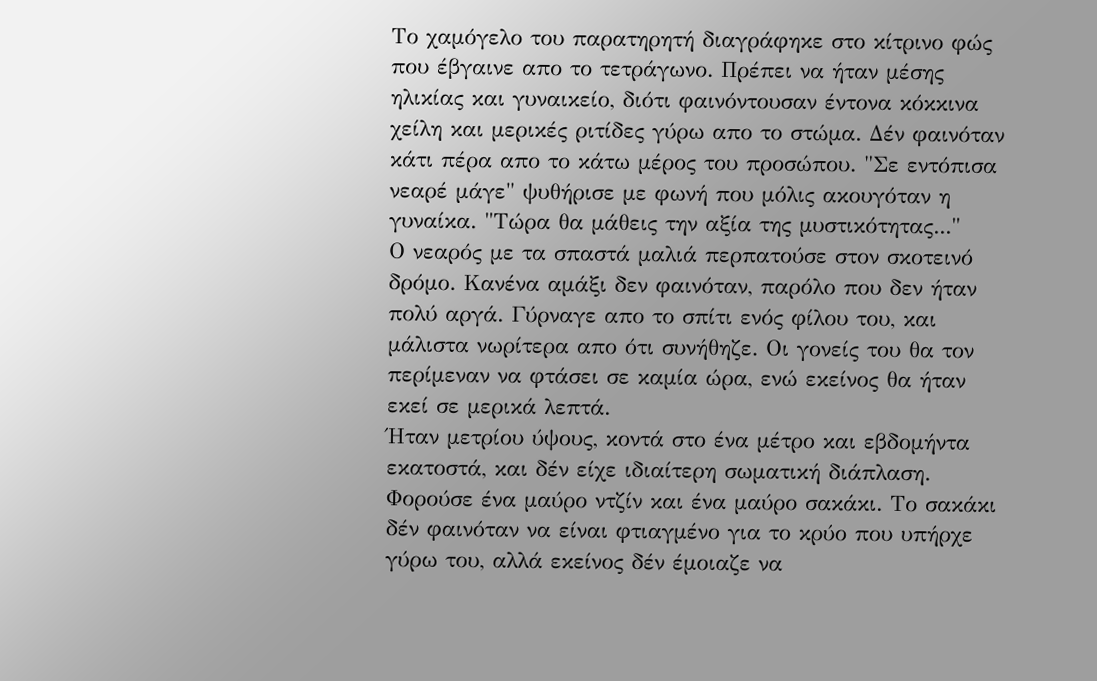Το χαμόγελο του παρατηρητή διαγράφηκε στο κίτρινο φώς που έβγαινε απο το τετράγωνο. Πρέπει να ήταν μέσης ηλικίας και γυναικείο, διότι φαινόντουσαν έντονα κόκκινα χείλη και μερικές ριτίδες γύρω απο το στώμα. Δέν φαινόταν κάτι πέρα απο το κάτω μέρος του προσώπου. "Σε εντόπισα νεαρέ μάγε" ψυθήρισε με φωνή που μόλις ακουγόταν η γυναίκα. "Τώρα θα μάθεις την αξία της μυστικότητας..."
Ο νεαρός με τα σπαστά μαλιά περπατούσε στον σκοτεινό δρόμο. Κανένα αμάξι δεν φαινόταν, παρόλο που δεν ήταν πολύ αργά. Γύρναγε απο το σπίτι ενός φίλου του, και μάλιστα νωρίτερα απο ότι συνήθηζε. Οι γονείς του θα τον περίμεναν να φτάσει σε καμία ώρα, ενώ εκείνος θα ήταν εκεί σε μερικά λεπτά.
Ήταν μετρίου ύψους, κοντά στο ένα μέτρο και εβδομήντα εκατοστά, και δέν είχε ιδιαίτερη σωματική διάπλαση. Φορούσε ένα μαύρο ντζίν και ένα μαύρο σακάκι. Το σακάκι δέν φαινόταν να είναι φτιαγμένο για το κρύο που υπήρχε γύρω του, αλλά εκείνος δέν έμοιαζε να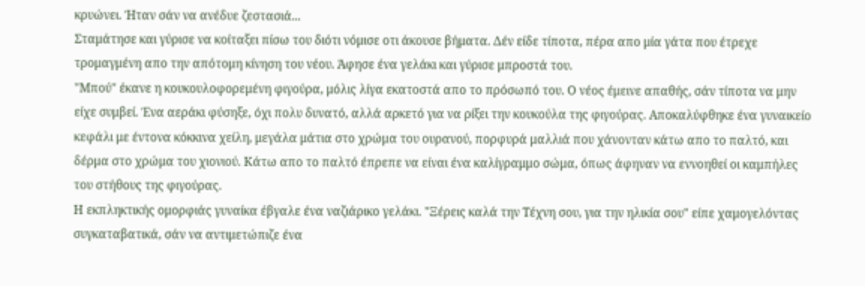κρυώνει. Ήταν σάν να ανέδυε ζεστασιά...
Σταμάτησε και γύρισε να κοίταξει πίσω του διότι νόμισε οτι άκουσε βήματα. Δέν είδε τίποτα, πέρα απο μία γάτα που έτρεχε τρομαγμένη απο την απότομη κίνηση του νέου. Άφησε ένα γελάκι και γύρισε μπροστά του.
"Μπού" έκανε η κουκουλοφορεμένη φιγούρα, μόλις λίγα εκατοστά απο το πρόσωπό του. Ο νέος έμεινε απαθής, σάν τίποτα να μην είχε συμβεί. Ένα αεράκι φύσηξε, όχι πολυ δυνατό, αλλά αρκετό για να ρίξει την κουκούλα της φιγούρας. Αποκαλύφθηκε ένα γυναικείο κεφάλι με έντονα κόκκινα χείλη, μεγάλα μάτια στο χρώμα του ουρανού, πορφυρά μαλλιά που χάνονταν κάτω απο το παλτό, και δέρμα στο χρώμα του χιονιού. Κάτω απο το παλτό έπρεπε να είναι ένα καλίγραμμο σώμα, όπως άφηναν να εννοηθεί οι καμπήλες του στήθους της φιγούρας.
Η εκπληκτικής ομορφιάς γυναίκα έβγαλε ένα ναζιάρικο γελάκι. "Ξέρεις καλά την Τέχνη σου, για την ηλικία σου" είπε χαμογελόντας συγκαταβατικά, σάν να αντιμετώπιζε ένα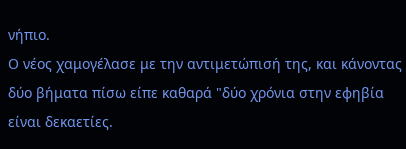νήπιο.
Ο νέος χαμογέλασε με την αντιμετώπισή της, και κάνοντας δύο βήματα πίσω είπε καθαρά "δύο χρόνια στην εφηβία είναι δεκαετίες.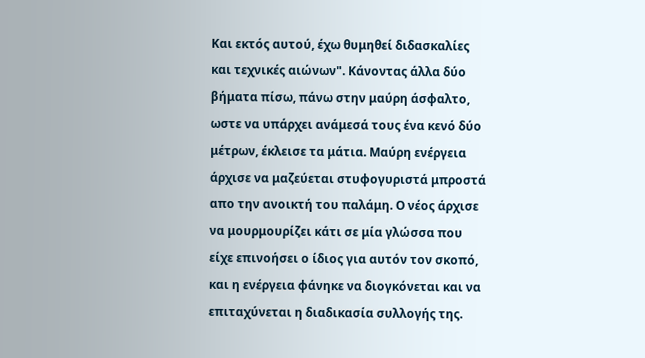Και εκτός αυτού, έχω θυμηθεί διδασκαλίες και τεχνικές αιώνων". Κάνοντας άλλα δύο βήματα πίσω, πάνω στην μαύρη άσφαλτο, ωστε να υπάρχει ανάμεσά τους ένα κενό δύο μέτρων, έκλεισε τα μάτια. Μαύρη ενέργεια άρχισε να μαζεύεται στυφογυριστά μπροστά απο την ανοικτή του παλάμη. Ο νέος άρχισε να μουρμουρίζει κάτι σε μία γλώσσα που είχε επινοήσει ο ίδιος για αυτόν τον σκοπό, και η ενέργεια φάνηκε να διογκόνεται και να επιταχύνεται η διαδικασία συλλογής της.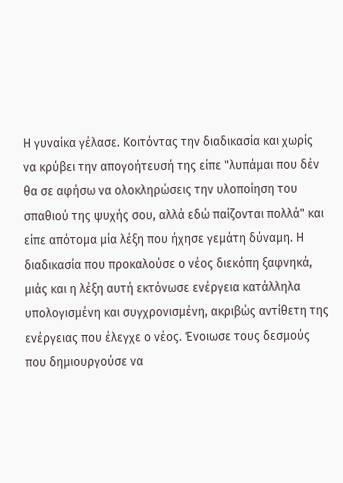Η γυναίκα γέλασε. Κοιτόντας την διαδικασία και χωρίς να κρύβει την απογοήτευσή της είπε "λυπάμαι που δέν θα σε αφήσω να ολοκληρώσεις την υλοποίηση του σπαθιού της ψυχής σου, αλλά εδώ παίζονται πολλά" και είπε απότομα μία λέξη που ήχησε γεμάτη δύναμη. Η διαδικασία που προκαλούσε ο νέος διεκόπη ξαφνηκά, μιάς και η λέξη αυτή εκτόνωσε ενέργεια κατάλληλα υπολογισμένη και συγχρονισμένη, ακριβώς αντίθετη της ενέργειας που έλεγχε ο νέος. Ένοιωσε τους δεσμούς που δημιουργούσε να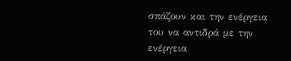σπάζουν και την ενέργεια του να αντιδρά με την ενέργεια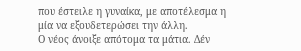που έστειλε η γυναίκα, με αποτέλεσμα η μία να εξουδετερώσει την άλλη.
Ο νέος άνοιξε απότομα τα μάτια. Δέν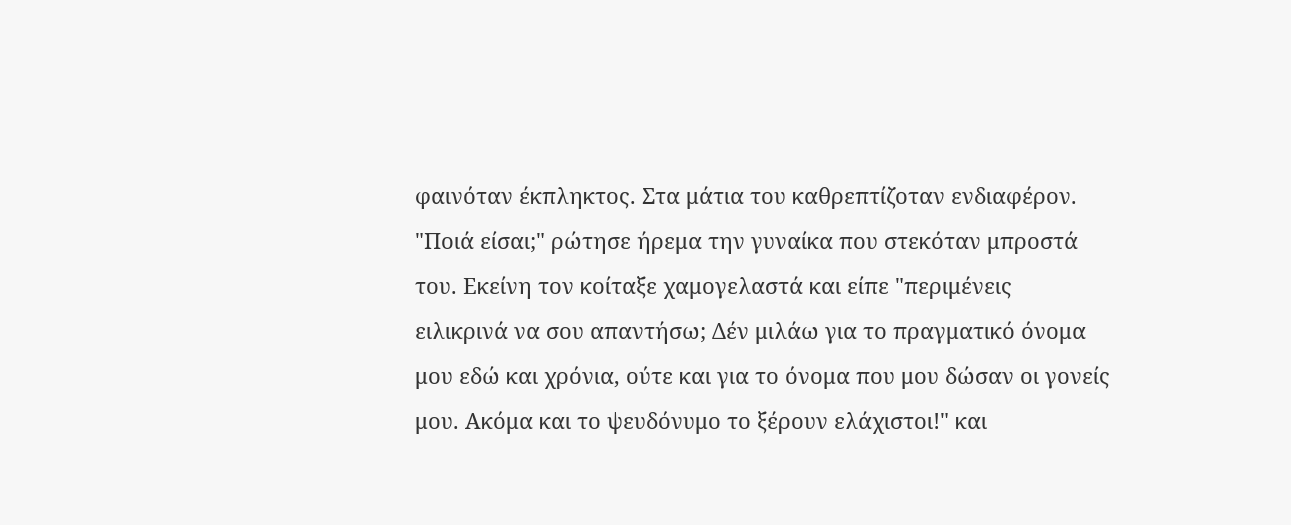φαινόταν έκπληκτος. Στα μάτια του καθρεπτίζοταν ενδιαφέρον. "Ποιά είσαι;" ρώτησε ήρεμα την γυναίκα που στεκόταν μπροστά του. Εκείνη τον κοίταξε χαμογελαστά και είπε "περιμένεις ειλικρινά να σου απαντήσω; Δέν μιλάω για το πραγματικό όνομα μου εδώ και χρόνια, ούτε και για το όνομα που μου δώσαν οι γονείς μου. Ακόμα και το ψευδόνυμο το ξέρουν ελάχιστοι!" και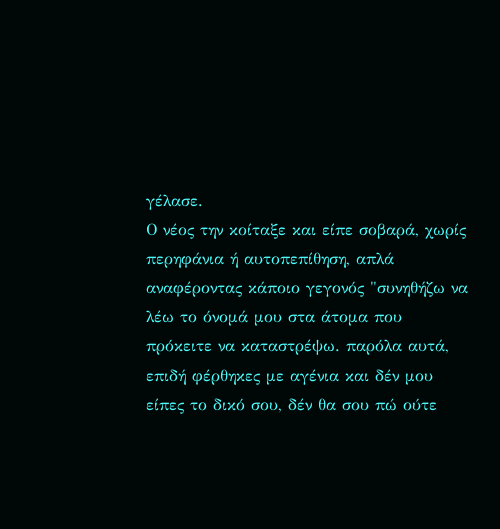γέλασε.
Ο νέος την κοίταξε και είπε σοβαρά, χωρίς περηφάνια ή αυτοπεπίθηση, απλά αναφέροντας κάποιο γεγονός "συνηθήζω να λέω το όνομά μου στα άτομα που πρόκειτε να καταστρέψω. παρόλα αυτά, επιδή φέρθηκες με αγένια και δέν μου είπες το δικό σου, δέν θα σου πώ ούτε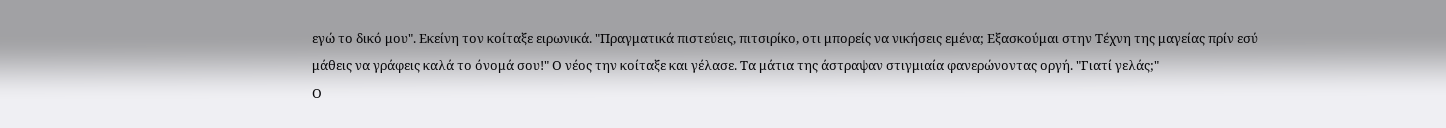εγώ το δικό μου". Εκείνη τον κοίταξε ειρωνικά. "Πραγματικά πιστεύεις, πιτσιρίκο, οτι μπορείς να νικήσεις εμένα; Εξασκούμαι στην Τέχνη της μαγείας πρίν εσύ μάθεις να γράφεις καλά το όνομά σου!" Ο νέος την κοίταξε και γέλασε. Τα μάτια της άστραψαν στιγμιαία φανερώνοντας οργή. "Γιατί γελάς;"
Ο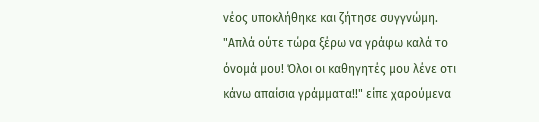νέος υποκλήθηκε και ζήτησε συγγνώμη. "Απλά ούτε τώρα ξέρω να γράφω καλά το όνομά μου! Όλοι οι καθηγητές μου λένε οτι κάνω απαίσια γράμματα!!" είπε χαρούμενα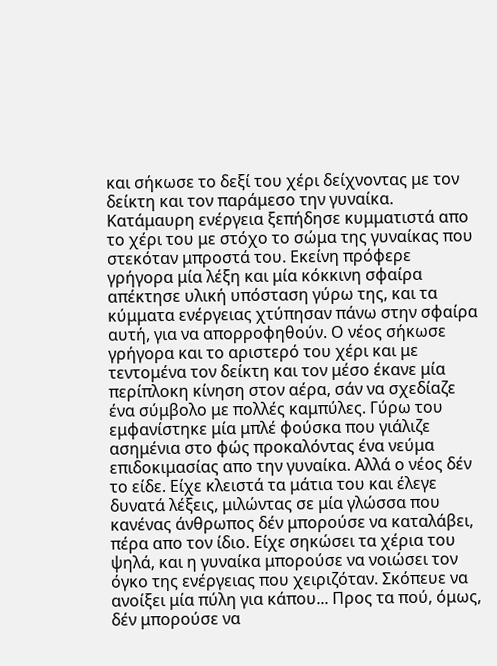και σήκωσε το δεξί του χέρι δείχνοντας με τον δείκτη και τον παράμεσο την γυναίκα.
Κατάμαυρη ενέργεια ξεπήδησε κυμματιστά απο το χέρι του με στόχο το σώμα της γυναίκας που στεκόταν μπροστά του. Εκείνη πρόφερε γρήγορα μία λέξη και μία κόκκινη σφαίρα απέκτησε υλική υπόσταση γύρω της, και τα κύμματα ενέργειας χτύπησαν πάνω στην σφαίρα αυτή, για να απορροφηθούν. Ο νέος σήκωσε γρήγορα και το αριστερό του χέρι και με τεντομένα τον δείκτη και τον μέσο έκανε μία περίπλοκη κίνηση στον αέρα, σάν να σχεδίαζε ένα σύμβολο με πολλές καμπύλες. Γύρω του εμφανίστηκε μία μπλέ φούσκα που γιάλιζε ασημένια στο φώς προκαλόντας ένα νεύμα επιδοκιμασίας απο την γυναίκα. Αλλά ο νέος δέν το είδε. Είχε κλειστά τα μάτια του και έλεγε δυνατά λέξεις, μιλώντας σε μία γλώσσα που κανένας άνθρωπος δέν μπορούσε να καταλάβει, πέρα απο τον ίδιο. Είχε σηκώσει τα χέρια του ψηλά, και η γυναίκα μπορούσε να νοιώσει τον όγκο της ενέργειας που χειριζόταν. Σκόπευε να ανοίξει μία πύλη για κάπου... Προς τα πού, όμως, δέν μπορούσε να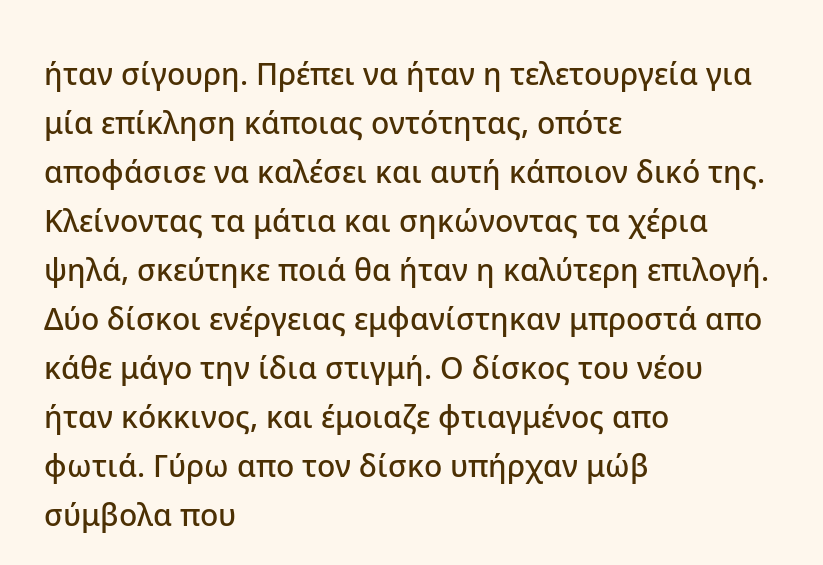ήταν σίγουρη. Πρέπει να ήταν η τελετουργεία για μία επίκληση κάποιας οντότητας, οπότε αποφάσισε να καλέσει και αυτή κάποιον δικό της.
Κλείνοντας τα μάτια και σηκώνοντας τα χέρια ψηλά, σκεύτηκε ποιά θα ήταν η καλύτερη επιλογή.
Δύο δίσκοι ενέργειας εμφανίστηκαν μπροστά απο κάθε μάγο την ίδια στιγμή. Ο δίσκος του νέου ήταν κόκκινος, και έμοιαζε φτιαγμένος απο φωτιά. Γύρω απο τον δίσκο υπήρχαν μώβ σύμβολα που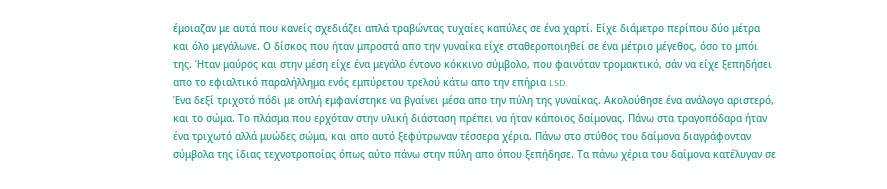έμοιαζαν με αυτά που κανείς σχεδιάζει απλά τραβώντας τυχαίες καπύλες σε ένα χαρτί. Είχε διάμετρο περίπου δύο μέτρα και όλο μεγάλωνε. Ο δίσκος που ήταν μπροστά απο την γυναίκα είχε σταθεροποιηθεί σε ένα μέτριο μέγεθος, όσο το μπόι της. Ήταν μαύρος και στην μέση είχε ένα μεγάλο έντονο κόκκινο σύμβολο, που φαινόταν τρομακτικό, σάν να είχε ξεπηδήσει απο το εφιαλτικό παραλήλλημα ενός εμπύρετου τρελού κάτω απο την επήρια LSD.
Ένα δεξί τριχοτό πόδι με οπλή εμφανίστηκε να βγαίνει μέσα απο την πύλη της γυναίκας. Ακολούθησε ένα ανάλογο αριστερό, και το σώμα. Το πλάσμα που ερχόταν στην υλική διάσταση πρέπει να ήταν κάποιος δαίμονας. Πάνω στα τραγοπόδαρα ήταν ένα τριχωτό αλλά μυώδες σώμα, και απο αυτό ξεφύτρωναν τέσσερα χέρια. Πάνω στο στύθος του δαίμονα διαγράφονταν σύμβολα της ίδιας τεχνοτροποίας όπως αύτο πάνω στην πύλη απο όπου ξεπήδησε. Τα πάνω χέρια του δαίμονα κατέλυγαν σε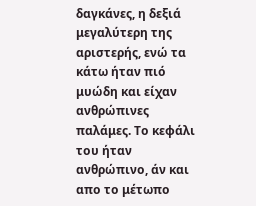δαγκάνες, η δεξιά μεγαλύτερη της αριστερής, ενώ τα κάτω ήταν πιό μυώδη και είχαν ανθρώπινες παλάμες. Το κεφάλι του ήταν ανθρώπινο, άν και απο το μέτωπο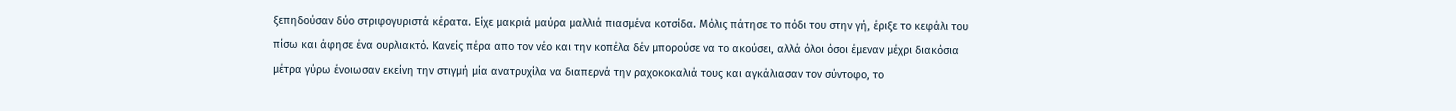ξεπηδούσαν δύο στριφογυριστά κέρατα. Είχε μακριά μαύρα μαλλιά πιασμένα κοτσίδα. Μόλις πάτησε το πόδι του στην γή, έριξε το κεφάλι του πίσω και άφησε ένα ουρλιακτό. Κανείς πέρα απο τον νέο και την κοπέλα δέν μπορούσε να το ακούσει, αλλά όλοι όσοι έμεναν μέχρι διακόσια μέτρα γύρω ένοιωσαν εκείνη την στιγμή μία ανατρυχίλα να διαπερνά την ραχοκοκαλιά τους και αγκάλιασαν τον σύντοφο, το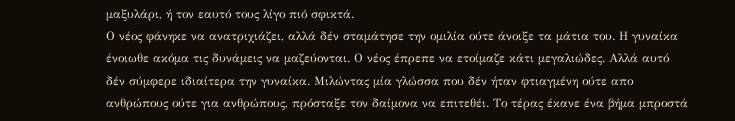μαξυλάρι, ή τον εαυτό τους λίγο πιό σφικτά.
Ο νέος φάνηκε να ανατριχιάζει, αλλά δέν σταμάτησε την ομιλία ούτε άνοιξε τα μάτια του. Η γυναίκα ένοιωθε ακόμα τις δυνάμεις να μαζεύονται. Ο νέος έπρεπε να ετοίμαζε κάτι μεγαλιώδες. Αλλά αυτό δέν σύμφερε ιδιαίτερα την γυναίκα. Μιλώντας μία γλώσσα που δέν ήταν φτιαγμένη ούτε απο ανθρώπους ούτε για ανθρώπους, πρόσταξε τον δαίμονα να επιτεθέι. Το τέρας έκανε ένα βήμα μπροστά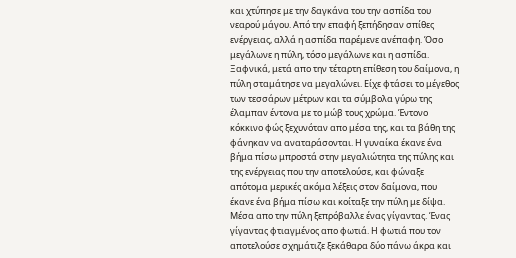και χτύπησε με την δαγκάνα του την ασπίδα του νεαρού μάγου. Από την επαφή ξεπήδησαν σπίθες ενέργειας, αλλά η ασπίδα παρέμενε ανέπαφη. Όσο μεγάλωνε η πύλη, τόσο μεγάλωνε και η ασπίδα.
Ξαφνικά, μετά απο την τέταρτη επίθεση του δαίμονα, η πύλη σταμάτησε να μεγαλώνει. Είχε φτάσει το μέγεθος των τεσσάρων μέτρων και τα σύμβολα γύρω της έλαμπαν έντονα με το μώβ τους χρώμα. Έντονο κόκκινο φώς ξεχυνόταν απο μέσα της, και τα βάθη της φάνηκαν να αναταράσονται. Η γυναίκα έκανε ένα βήμα πίσω μπροστά στην μεγαλιώτητα της πύλης και της ενέργειας που την αποτελούσε, και φώναξε απότομα μερικές ακόμα λέξεις στον δαίμονα, που έκανε ένα βήμα πίσω και κοίταξε την πύλη με δίψα.
Μέσα απο την πύλη ξεπρόβαλλε ένας γίγαντας. Ένας γίγαντας φτιαγμένος απο φωτιά. Η φωτιά που τον αποτελούσε σχημάτιζε ξεκάθαρα δύο πάνω άκρα και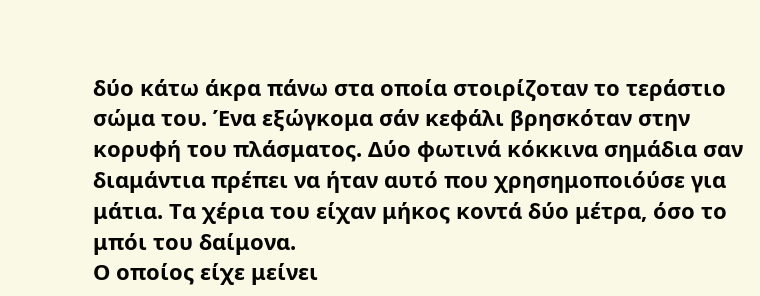δύο κάτω άκρα πάνω στα οποία στοιρίζοταν το τεράστιο σώμα του. Ένα εξώγκομα σάν κεφάλι βρησκόταν στην κορυφή του πλάσματος. Δύο φωτινά κόκκινα σημάδια σαν διαμάντια πρέπει να ήταν αυτό που χρησημοποιόύσε για μάτια. Τα χέρια του είχαν μήκος κοντά δύο μέτρα, όσο το μπόι του δαίμονα.
Ο οποίος είχε μείνει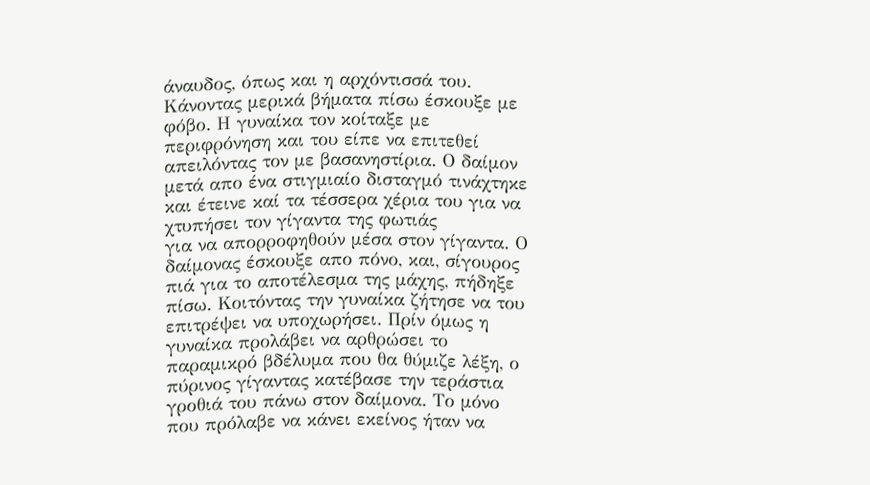άναυδος, όπως και η αρχόντισσά του. Κάνοντας μερικά βήματα πίσω έσκουξε με φόβο. Η γυναίκα τον κοίταξε με περιφρόνηση και του είπε να επιτεθεί απειλόντας τον με βασανηστίρια. Ο δαίμον μετά απο ένα στιγμιαίο δισταγμό τινάχτηκε και έτεινε καί τα τέσσερα χέρια του για να χτυπήσει τον γίγαντα της φωτιάς
για να απορροφηθούν μέσα στον γίγαντα. Ο δαίμονας έσκουξε απο πόνο, και, σίγουρος πιά για το αποτέλεσμα της μάχης, πήδηξε πίσω. Κοιτόντας την γυναίκα ζήτησε να του επιτρέψει να υποχωρήσει. Πρίν όμως η γυναίκα προλάβει να αρθρώσει το παραμικρό βδέλυμα που θα θύμιζε λέξη, ο πύρινος γίγαντας κατέβασε την τεράστια γροθιά του πάνω στον δαίμονα. Το μόνο που πρόλαβε να κάνει εκείνος ήταν να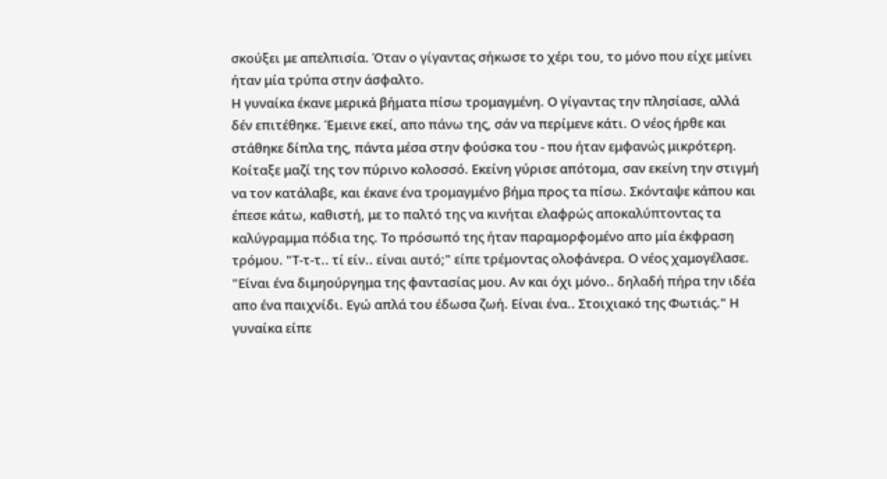σκούξει με απελπισία. Όταν ο γίγαντας σήκωσε το χέρι του, το μόνο που είχε μείνει ήταν μία τρύπα στην άσφαλτο.
Η γυναίκα έκανε μερικά βήματα πίσω τρομαγμένη. Ο γίγαντας την πλησίασε, αλλά δέν επιτέθηκε. Έμεινε εκεί, απο πάνω της, σάν να περίμενε κάτι. Ο νέος ήρθε και στάθηκε δίπλα της, πάντα μέσα στην φούσκα του - που ήταν εμφανώς μικρότερη. Κοίταξε μαζί της τον πύρινο κολοσσό. Εκείνη γύρισε απότομα, σαν εκείνη την στιγμή να τον κατάλαβε, και έκανε ένα τρομαγμένο βήμα προς τα πίσω. Σκόνταψε κάπου και έπεσε κάτω, καθιστή, με το παλτό της να κινήται ελαφρώς αποκαλύπτοντας τα καλύγραμμα πόδια της. Το πρόσωπό της ήταν παραμορφομένο απο μία έκφραση τρόμου. "Τ-τ-τ.. τί είν.. είναι αυτό;" είπε τρέμοντας ολοφάνερα. Ο νέος χαμογέλασε. "Είναι ένα διμηούργημα της φαντασίας μου. Αν και όχι μόνο.. δηλαδή πήρα την ιδέα απο ένα παιχνίδι. Εγώ απλά του έδωσα ζωή. Είναι ένα.. Στοιχιακό της Φωτιάς." Η γυναίκα είπε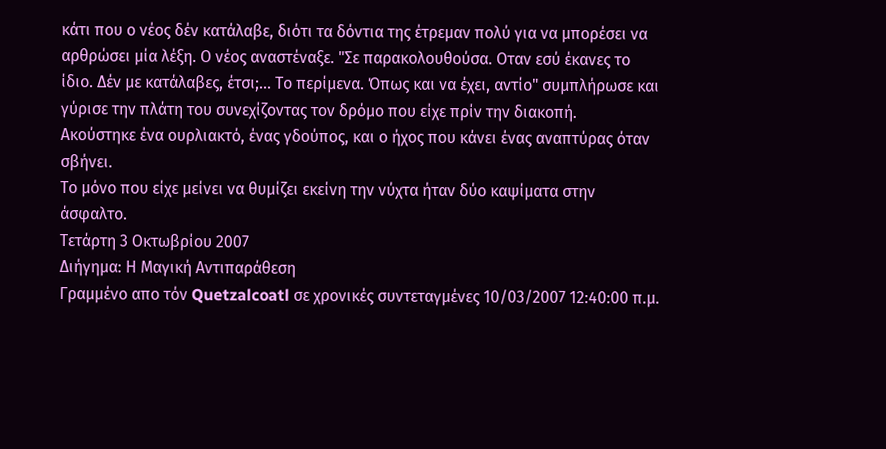κάτι που ο νέος δέν κατάλαβε, διότι τα δόντια της έτρεμαν πολύ για να μπορέσει να αρθρώσει μία λέξη. Ο νέος αναστέναξε. "Σε παρακολουθούσα. Οταν εσύ έκανες το ίδιο. Δέν με κατάλαβες, έτσι;... Το περίμενα. Όπως και να έχει, αντίο" συμπλήρωσε και γύρισε την πλάτη του συνεχίζοντας τον δρόμο που είχε πρίν την διακοπή.
Ακούστηκε ένα ουρλιακτό, ένας γδούπος, και ο ήχος που κάνει ένας αναπτύρας όταν σβήνει.
Το μόνο που είχε μείνει να θυμίζει εκείνη την νύχτα ήταν δύο καψίματα στην άσφαλτο.
Τετάρτη 3 Οκτωβρίου 2007
Διήγημα: Η Μαγική Αντιπαράθεση
Γραμμένο απο τόν Quetzalcoatl σε χρονικές συντεταγμένες 10/03/2007 12:40:00 π.μ.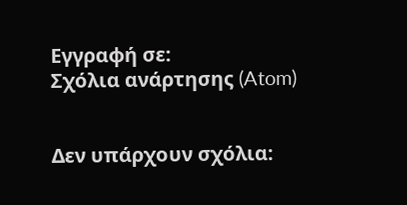Εγγραφή σε:
Σχόλια ανάρτησης (Atom)


Δεν υπάρχουν σχόλια: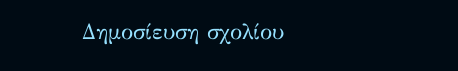Δημοσίευση σχολίου